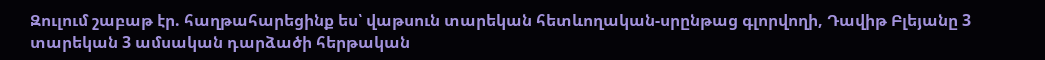Զուլում շաբաթ էր. հաղթահարեցինք ես՝ վաթսուն տարեկան հետևողական-սրընթաց գլորվողի, Դավիթ Բլեյանը 3 տարեկան 3 ամսական դարձածի հերթական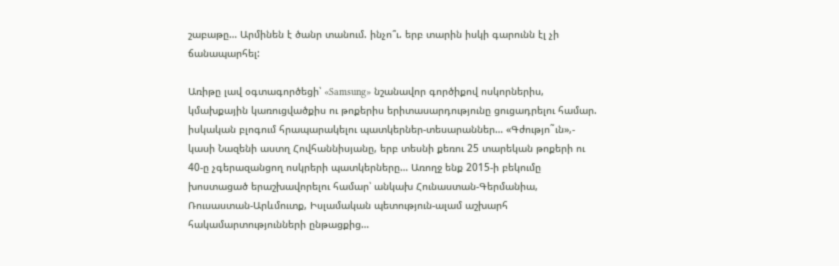շաբաթը… Արմինեն է ծանր տանում. ինչո՞ւ. երբ տարին իսկի գարունն էլ չի ճանապարհել:

Առիթը լավ օգտագործեցի՝ «Samsung» նշանավոր գործիքով ոսկորներիս, կմախքային կառուցվածքիս ու թոքերիս երիտասարդությունը ցուցադրելու համար. իսկական բլոգում հրապարակելու պատկերներ-տեսարաններ… «Գժությո˜ւն»,- կասի Նազենի աստղ Հովհաննիսյանը, երբ տեսնի քեռու 25 տարեկան թոքերի ու 40-ը չգերազանցող ոսկրերի պատկերները… Առողջ ենք 2015-ի բեկումը խոստացած երաշխավորելու համար՝ անկախ Հունաստան-Գերմանիա, Ռուսաստան-Արևմուտք, Իսլամական պետություն-ալամ աշխարհ հակամարտությունների ընթացքից…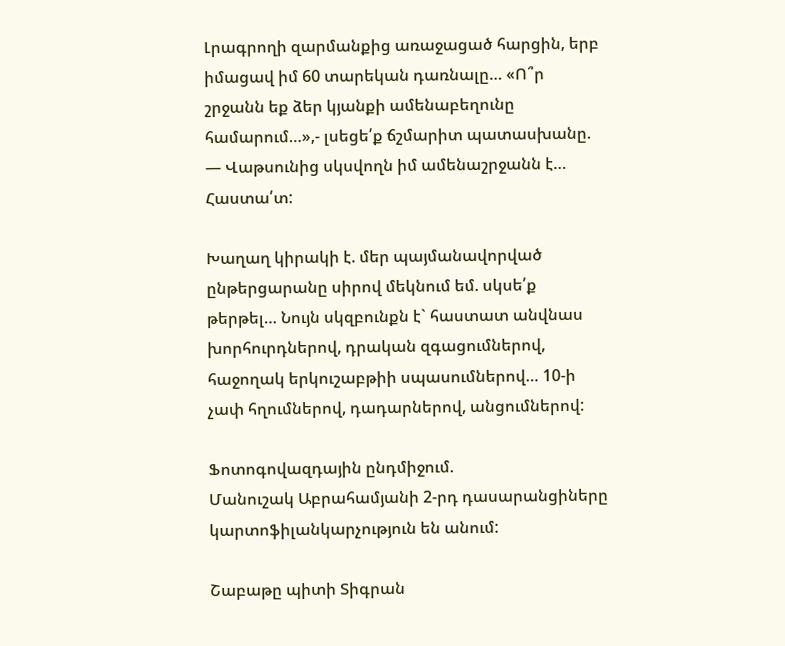Լրագրողի զարմանքից առաջացած հարցին, երբ իմացավ իմ 60 տարեկան դառնալը… «Ո՞ր շրջանն եք ձեր կյանքի ամենաբեղունը համարում…»,- լսեցե՛ք ճշմարիտ պատասխանը.
— Վաթսունից սկսվողն իմ ամենաշրջանն է… Հաստա՛տ:

Խաղաղ կիրակի է. մեր պայմանավորված ընթերցարանը սիրով մեկնում եմ. սկսե՛ք թերթել… Նույն սկզբունքն է` հաստատ անվնաս խորհուրդներով, դրական զգացումներով, հաջողակ երկուշաբթիի սպասումներով… 10-ի չափ հղումներով, դադարներով, անցումներով:

Ֆոտոգովազդային ընդմիջում.
Մանուշակ Աբրահամյանի 2-րդ դասարանցիները կարտոֆիլանկարչություն են անում:

Շաբաթը պիտի Տիգրան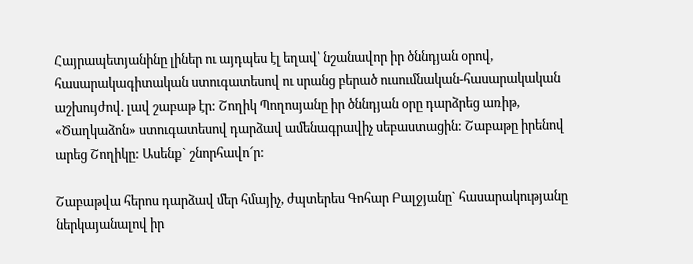Հայրապետյանինը լիներ ու այդպես էլ եղավ՝ նշանավոր իր ծննդյան օրով, հասարակագիտական ստուգատեսով ու սրանց բերած ուսումնական-հասարակական աշխույժով. լավ շաբաթ էր: Շողիկ Պողոսյանը իր ծննդյան օրը դարձրեց առիթ, «Ծաղկաձոն» ստուգատեսով դարձավ ամենագրավիչ սեբաստացին: Շաբաթը իրենով արեց Շողիկը: Ասենք` շնորհավո՜ր:

Շաբաթվա հերոս դարձավ մեր հմայիչ, ժպտերես Գոհար Բալջյանը` հասարակությանը ներկայանալով իր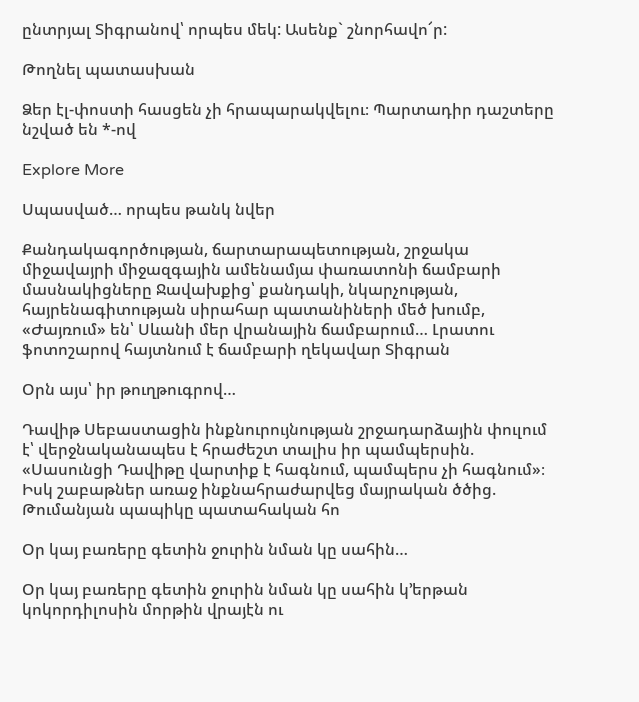ընտրյալ Տիգրանով՝ որպես մեկ: Ասենք` շնորհավո՜ր:

Թողնել պատասխան

Ձեր էլ-փոստի հասցեն չի հրապարակվելու։ Պարտադիր դաշտերը նշված են *-ով

Explore More

Սպասված… որպես թանկ նվեր

Քանդակագործության, ճարտարապետության, շրջակա միջավայրի միջազգային ամենամյա փառատոնի ճամբարի մասնակիցները Ջավախքից՝ քանդակի, նկարչության, հայրենագիտության սիրահար պատանիների մեծ խումբ, «Ժայռում» են՝ Սևանի մեր վրանային ճամբարում… Լրատու ֆոտոշարով հայտնում է ճամբարի ղեկավար Տիգրան

Օրն այս՝ իր թուղթուգրով…

Դավիթ Սեբաստացին ինքնուրույնության շրջադարձային փուլում է՝ վերջնականապես է հրաժեշտ տալիս իր պամպերսին. «Սասունցի Դավիթը վարտիք է հագնում, պամպերս չի հագնում»։ Իսկ շաբաթներ առաջ ինքնահրաժարվեց մայրական ծծից. Թումանյան պապիկը պատահական հո

Օր կայ բառերը գետին ջուրին նման կը սահին…

Օր կայ բառերը գետին ջուրին նման կը սահին կ՚երթան կոկորդիլոսին մորթին վրայէն ու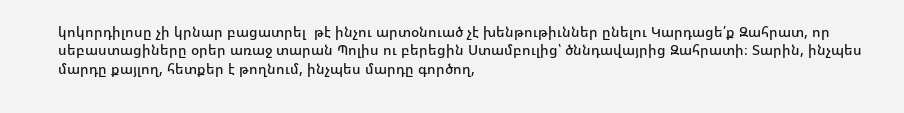կոկորդիլոսը չի կրնար բացատրել  թէ ինչու արտօնուած չէ խենթութիւններ ընելու Կարդացե՛ք Զահրատ, որ սեբաստացիները օրեր առաջ տարան Պոլիս ու բերեցին Ստամբուլից՝ ծննդավայրից Զահրատի։ Տարին, ինչպես մարդը քայլող, հետքեր է թողնում, ինչպես մարդը գործող,